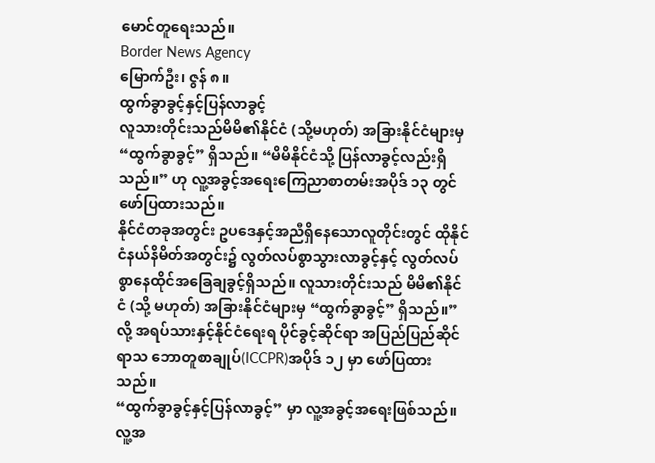မောင်တူရေးသည်။
Border News Agency
မြောက်ဦး၊ ဇွန် ၈။
ထွက်ခွာခွင့်နှင့်ပြန်လာခွင့်
လူသားတိုင်းသည်မိမိ၏နိုင်ငံ (သို့မဟုတ်) အခြားနိုင်ငံများမှ “ထွက်ခွာခွင့်” ရှိသည်။ “မိမိနိုင်ငံသို့ ပြန်လာခွင့်လည်းရှိသည်။” ဟု လူ့အခွင့်အရေးကြေညာစာတမ်းအပိုဒ် ၁၃ တွင် ဖော်ပြထားသည်။
နိုင်ငံတခုအတွင်း ဥပဒေနှင့်အညီရှိနေသောလူတိုင်းတွင် ထိုနိုင်ငံနယ်နိမိတ်အတွင်း၌ လွတ်လပ်စွာသွားလာခွင့်နှင့် လွတ်လပ်စွာနေထိုင်အခြေချခွင့်ရှိသည်။ လူသားတိုင်းသည် မိမိ၏နိုင်ငံ (သို့ မဟုတ်) အခြားနိုင်ငံများမှ “ထွက်ခွာခွင့်” ရှိသည်။”လို့ အရပ်သားနှင့်နိုင်ငံရေးရ ပိုင်ခွင့်ဆိုင်ရာ အပြည်ပြည်ဆိုင်ရာသ ဘောတူစာချုပ်(ICCPR)အပိုဒ် ၁၂ မှာ ဖော်ပြထားသည်။
“ထွက်ခွာခွင့်နှင့်ပြန်လာခွင့်” မှာ လူ့အခွင့်အရေးဖြစ်သည်။ လူ့အ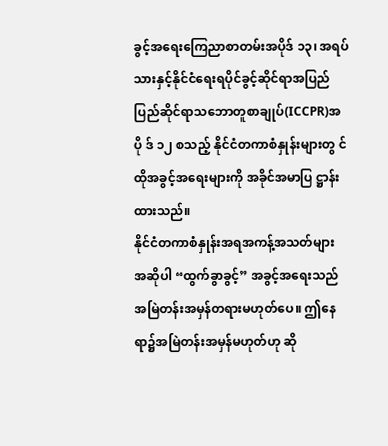ခွင့်အရေးကြေညာစာတမ်းအပိုဒ် ၁၃၊ အရပ်သားနှင့်နိုင်ငံရေးရပိုင်ခွင့်ဆိုင်ရာအပြည်ပြည်ဆိုင်ရာသဘောတူစာချုပ်(ICCPR)အပို ဒ် ၁၂ စသည့် နိုင်ငံတကာစံနှုန်းများတွ င် ထိုအခွင့်အရေးများကို အခိုင်အမာပြ ဋ္ဌာန်းထားသည်။
နိုင်ငံတကာစံနှုန်းအရအကန့်အသတ်များ
အဆိုပါ “ထွက်ခွာခွင့်” အခွင့်အရေးသည် အမြဲတန်းအမှန်တရားမဟုတ်ပေ။ ဤနေရာ၌အမြဲတန်းအမှန်မဟုတ်ဟု ဆို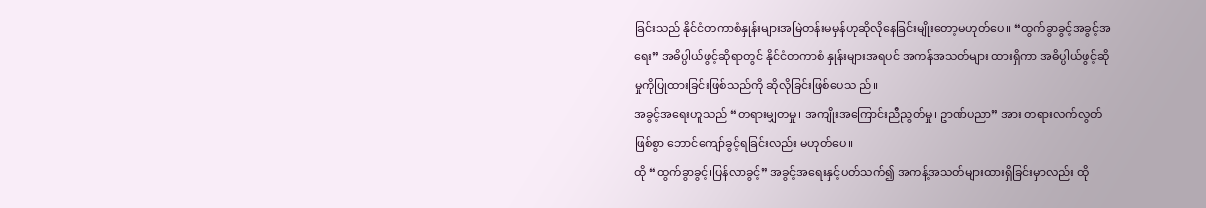ခြင်းသည် နိုင်ငံတကာစံနှုန်းများအမြဲတန်းမမှန်ဟုဆိုလိုနေခြင်းမျိုးတော့မဟုတ်ပေ။ “ထွက်ခွာခွင့်အခွင့်အရေး” အဓိပ္ပါယ်ဖွင့်ဆိုရာတွင် နိုင်ငံတကာစံ နှုန်းများအရပင် အကန်အသတ်များ ထားရှိကာ အဓိပ္ပါယ်ဖွင့်ဆိုမှုကိုပြုထားခြင်းဖြစ်သည်ကို ဆိုလိုခြင်းဖြစ်ပေသ ည်။
အခွင့်အရေးဟူသည် “တရားမျှတမှု၊ အကျိုးအကြောင်းညီညွတ်မှု၊ ဥာဏ်ပညာ” အား တရားလက်လွတ်ဖြစ်စွာ ဘောင်ကျော်ခွင့်ရခြင်းလည်း မဟုတ်ပေ။
ထို “ထွက်ခွာခွင့်၊ပြန်လာခွင့်” အခွင့်အရေးနှင့်ပတ်သက်၍ အကန့်အသတ်များထားရှိခြင်းမှာလည်း ထို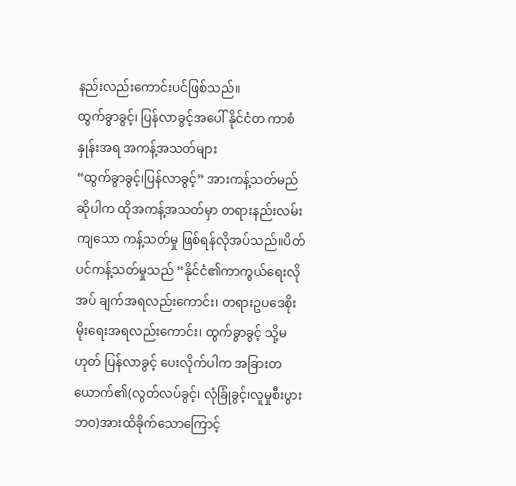နည်းလည်းကောင်းပင်ဖြစ်သည်။
ထွက်ခွာခွင့်၊ ပြန်လာခွင့်အပေါ် နိုင်ငံတ ကာစံနှုန်းအရ အကန့်အသတ်များ
“ထွက်ခွာခွင့်၊ပြန်လာခွင့်” အားကန့်သတ်မည်ဆိုပါက ထိုအကန့်အသတ်မှာ တရားနည်းလမ်းကျသော ကန့်သတ်မှု ဖြစ်ရန်လိုအပ်သည်။ပိတ်ပင်ကန့်သတ်မှုသည် “နိုင်ငံ၏ကာကွယ်ရေးလိုအပ် ချက်အရလည်းကောင်း၊ တရားဥပဒေစိုးမိုးရေးအရလည်းကောင်း၊ ထွက်ခွာခွင့် သို့မဟုတ် ပြန်လာခွင့် ပေးလိုက်ပါက အခြားတယောက်၏(လွတ်လပ်ခွင့်၊ လုံခြုံခွင့်၊လူမှုစီးပွားဘဝ)အားထိခိုက်သောကြောင့်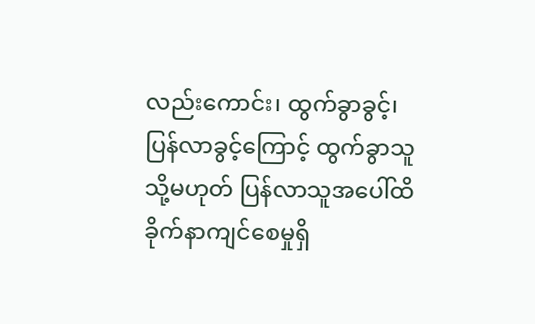လည်းကောင်း၊ ထွက်ခွာခွင့်၊ပြန်လာခွင့်ကြောင့် ထွက်ခွာသူသို့မဟုတ် ပြန်လာသူအပေါ်ထိခိုက်နာကျင်စေမှုရှိ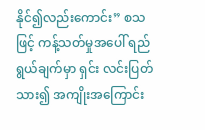နိုင်၍လည်းကောင်း” စသဖြင့် ကန့်သတ်မှုအပေါ် ရည်ရွယ်ချက်မှာ ရှင်း လင်းပြတ်သား၍ အကျိုးအကြောင်း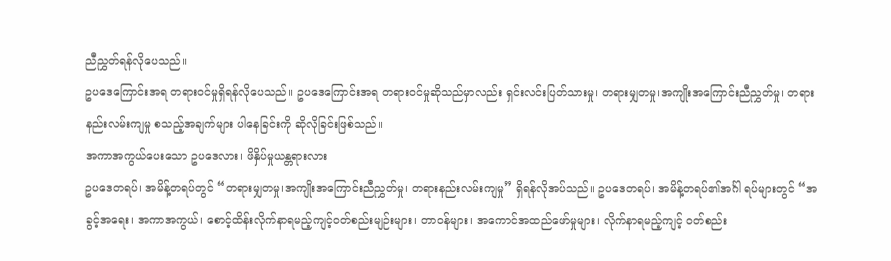ညီညွှတ်ရန်လိုပေသည်။
ဥပဒေကြောင်းအရ တရားဝင်မှုရှိရန်လိုပေသည်။ ဥပဒေကြောင်းအရ တရားဝင်မှုဆိုသည်မှာလည်း ရှင်းလင်းပြတ်သားမှု၊ တရားမျှတမှု၊အကျိုးအကြောင်းညီညွှတ်မှု၊ တရားနည်းလမ်းကျမှု စသည့်အချက်များ ပါနေခြင်းကို ဆိုလိုခြင်းဖြစ်သည်။
အကာအကွယ်ပေးသော ဥပဒေလား၊ ဖိနှိပ်မှုယန္တရားလား
ဥပဒေတရပ်၊ အမိန့်တရပ်တွင် “တရားမျှတမှု၊အကျိုးအကြောင်းညီညွှတ်မှု၊ တရားနည်းလမ်းကျမှု” ရှိရန်လိုအပ်သည်။ ဥပဒေတရပ်၊ အမိန့်တရပ်၏အင်္ဂါ ရပ်များတွင် “အခွင့်အရေး၊ အကာအကွယ်၊ စောင့်ထိန်းလိုက်နာရမည့်ကျင့်ဝတ်စည်းမျဉ်းများ၊ တာဝန်များ၊ အကောင်အထည်ဖော်မှုများ၊ လိုက်နာရမည့်ကျင့် ဝတ်စည်း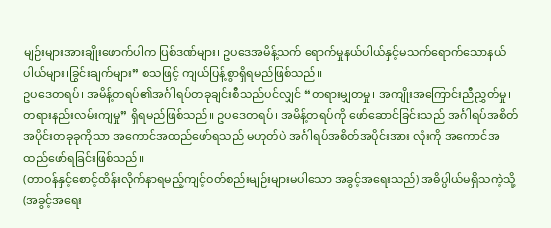မျဉ်းများအားချိုးဖောက်ပါက ပြစ်ဒဏ်များ၊ ဥပဒေအမိန့်သက် ရောက်မှုနယ်ပါယ်နှင့်မသက်ရောက်သောနယ်ပါယ်များ၊ခြွင်းချက်များ” စသဖြင့် ကျယ်ပြန့်စွာရှိရမည်ဖြစ်သည်။
ဥပဒေတရပ်၊ အမိန့်တရပ်၏အင်္ဂါရပ်တခုချင်းစီသည်ပင်လျှင် “တရားမျှတမှု၊ အကျိုးအကြောင်းညီညွှတ်မှု၊ တရားနည်းလမ်းကျမှု” ရှိရမည်ဖြစ်သည်။ ဥပဒေတရပ်၊ အမိန့်တရပ်ကို ဖော်ဆောင်ခြင်းသည် အင်္ဂါရပ်အစိတ်အပိုင်းတခုခုကိုသာ အကောင်အထည်ဖော်ရသည် မဟုတ်ပဲ အင်္ဂါရပ်အစိတ်အပိုင်းအား လုံးကို အကောင်အထည်ဖော်ရခြင်းဖြစ်သည်။
(တာဝန်နှင့်စောင့်ထိန်းလိုက်နာရမည့်ကျင့်ဝတ်စည်းမျဉ်းများမပါသော အခွင့်အရေးသည်) အဓိပ္ပါယ်မရှိသကဲ့သို့ (အခွင့်အရေး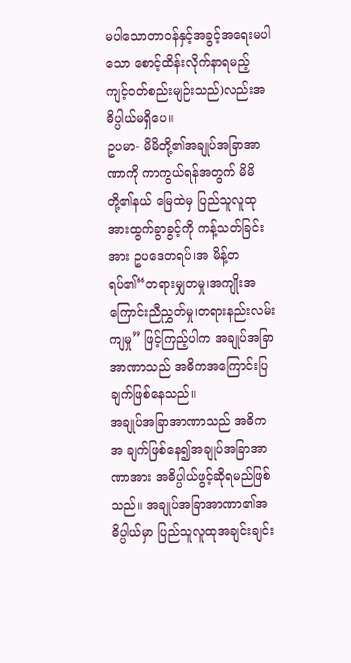မပါသောတာဝန်နှင့်အခွင့်အရေးမပါသော စောင့်ထိန်းလိုက်နာရမည့် ကျင့်ဝတ်စည်းမျဉ်းသည်)လည်းအဓိပ္ပါယ်မရှိပေ။
ဥပမာ- မိမိတို့၏အချုပ်အခြာအာဏာကို ကာကွယ်ရန်အတွက် မိမိတို့၏နယ် မြေထဲမှ ပြည်သူလူထုအားထွက်ခွာခွင့်ကို ကန့်သတ်ခြင်းအား ဥပဒေတရပ်၊အ မိန့်တရပ်၏“တရားမျှတမှု၊အကျိုးအ ကြောင်းညီညွှတ်မှု၊တရားနည်းလမ်းကျမှု” ဖြင့်ကြည့်ပါက အချုပ်အခြာအာဏာသည် အဓိကအကြောင်းပြချက်ဖြစ်နေသည်။
အချုပ်အခြာအာဏာသည် အဓိကအ ချက်ဖြစ်နေ၍အချုပ်အခြာအာဏာအား အဓိပ္ပါယ်ဖွင့်ဆိုရမည်ဖြစ်သည်။ အချုပ်အခြာအာဏာ၏အဓိပ္ပါယ်မှာ ပြည်သူလူထုအချင်းချင်း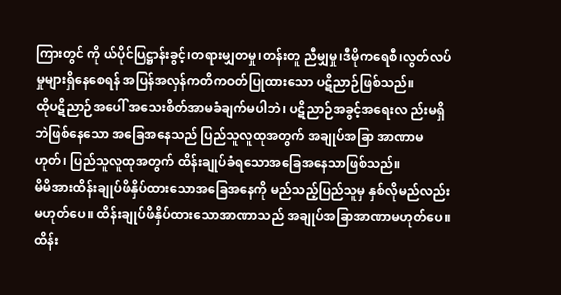ကြားတွင် ကို ယ်ပိုင်ပြဋ္ဌာန်းခွင့်၊တရားမျှတမှု၊တန်းတူ ညီမျှမှု၊ဒီမိုကရေစီ၊လွတ်လပ်မှုများရှိနေစေရန် အပြန်အလှန်ကတိကဝတ်ပြုထားသော ပဋိညာဉ်ဖြစ်သည်။
ထိုပဋိညာဉ်အပေါ် အသေးစိတ်အာမခံချက်မပါဘဲ၊ ပဋိညာဉ်အခွင့်အရေးလ ည်းမရှိဘဲဖြစ်နေသော အခြေအနေသည် ပြည်သူလူထုအတွက် အချုပ်အခြာ အာဏာမဟုတ်၊ ပြည်သူလူထုအတွက် ထိန်းချုပ်ခံရသောအခြေအနေသာဖြစ်သည်။
မိမိအားထိန်းချုပ်ဖိနှိပ်ထားသောအခြေအနေကို မည်သည့်ပြည်သူမှ နှစ်လိုမည်လည်းမဟုတ်ပေ။ ထိန်းချုပ်ဖိနှိပ်ထားသောအာဏာသည် အချုပ်အခြာအာဏာမဟုတ်ပေ။ ထိန်း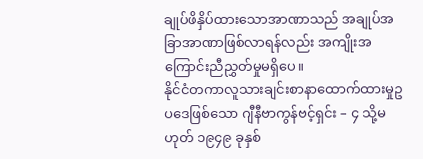ချုပ်ဖိနှိပ်ထားသောအာဏာသည် အချုပ်အခြာအာဏာဖြစ်လာရန်လည်း အကျိုးအကြောင်းညီညွှတ်မှုမရှိပေ။
နိုင်ငံတကာလူသားချင်းစာနာထောက်ထားမှုဥပဒေဖြစ်သော ဂျီနီဗာကွန်ဗင့်ရှင်း – ၄ သို့မဟုတ် ၁၉၄၉ ခုနှစ်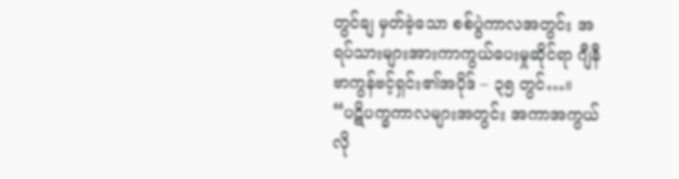တွင်ချ မှတ်ခဲ့သော စစ်ပွဲကာလအတွင်း အရပ်သားများအားကာကွယ်ပေးမှုဆိုင်ရာ ဂျီနီဗာကွန်ဗင့်ရှင်း၏အပိုဒ် – ၃၅ တွင်…။
“ပဋိပက္ခကာလများအတွင်း အကာအကွယ်လို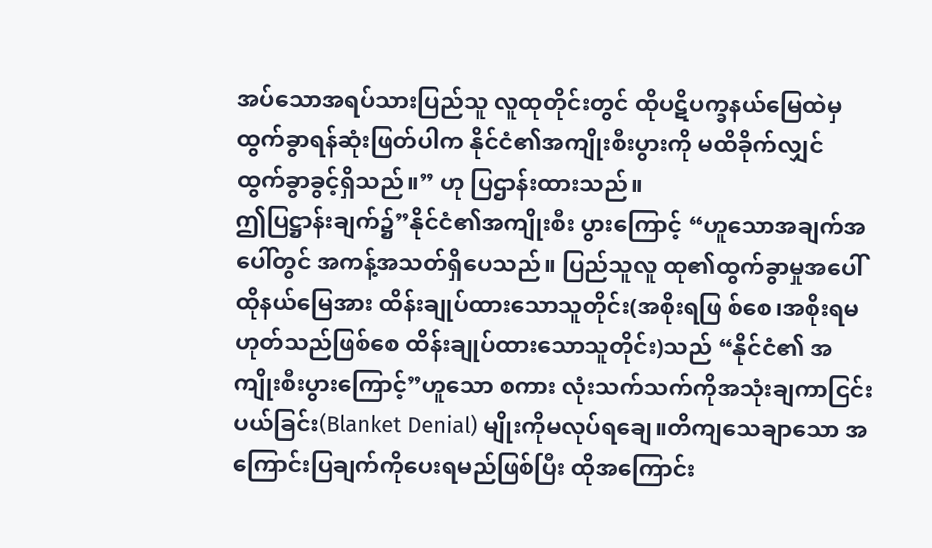အပ်သောအရပ်သားပြည်သူ လူထုတိုင်းတွင် ထိုပဋိပက္ခနယ်မြေထဲမှ ထွက်ခွာရန်ဆုံးဖြတ်ပါက နိုင်ငံ၏အကျိုးစီးပွားကို မထိခိုက်လျှင် ထွက်ခွာခွင့်ရှိသည်။” ဟု ပြဌာန်းထားသည်။
ဤပြဋ္ဌာန်းချက်၌”နိုင်ငံ၏အကျိုးစီး ပွားကြောင့် “ဟူသောအချက်အပေါ်တွင် အကန့်အသတ်ရှိပေသည်။ ပြည်သူလူ ထု၏ထွက်ခွာမှုအပေါ် ထိုနယ်မြေအား ထိန်းချုပ်ထားသောသူတိုင်း(အစိုးရဖြ စ်စေ၊အစိုးရမဟုတ်သည်ဖြစ်စေ ထိန်းချုပ်ထားသောသူတိုင်း)သည် “နိုင်ငံ၏ အကျိုးစီးပွားကြောင့်”ဟူသော စကား လုံးသက်သက်ကိုအသုံးချကာငြင်းပယ်ခြင်း(Blanket Denial) မျိုးကိုမလုပ်ရချေ။တိကျသေချာသော အကြောင်းပြချက်ကိုပေးရမည်ဖြစ်ပြီး ထိုအကြောင်း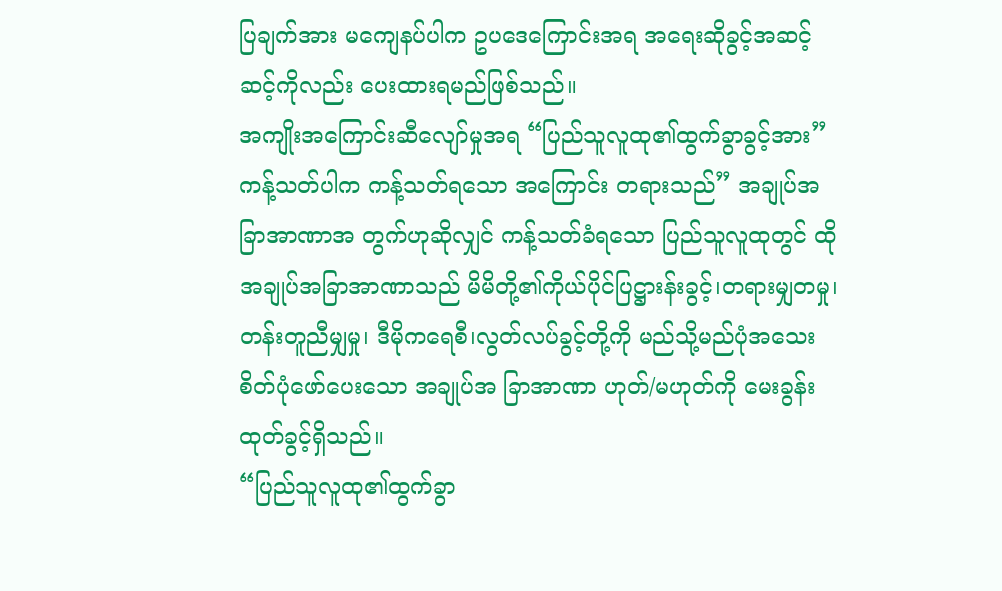ပြချက်အား မကျေနပ်ပါက ဥပဒေကြောင်းအရ အရေးဆိုခွင့်အဆင့်ဆင့်ကိုလည်း ပေးထားရမည်ဖြစ်သည်။
အကျိုးအကြောင်းဆီလျော်မှုအရ “ပြည်သူလူထု၏ထွက်ခွာခွင့်အား” ကန့်သတ်ပါက ကန့်သတ်ရသော အကြောင်း တရားသည်” အချုပ်အခြာအာဏာအ တွက်ဟုဆိုလျှင် ကန့်သတ်ခံရသော ပြည်သူလူထုတွင် ထိုအချုပ်အခြာအာဏာသည် မိမိတို့၏ကိုယ်ပိုင်ပြဋ္ဌားန်းခွင့်၊တရားမျှတမှု၊ တန်းတူညီမျှမှု၊ ဒီမိုကရေစီ၊လွတ်လပ်ခွင့်တို့ကို မည်သို့မည်ပုံအသေးစိတ်ပုံဖော်ပေးသော အချုပ်အ ခြာအာဏာ ဟုတ်/မဟုတ်ကို မေးခွန်း ထုတ်ခွင့်ရှိသည်။
“ပြည်သူလူထု၏ထွက်ခွာ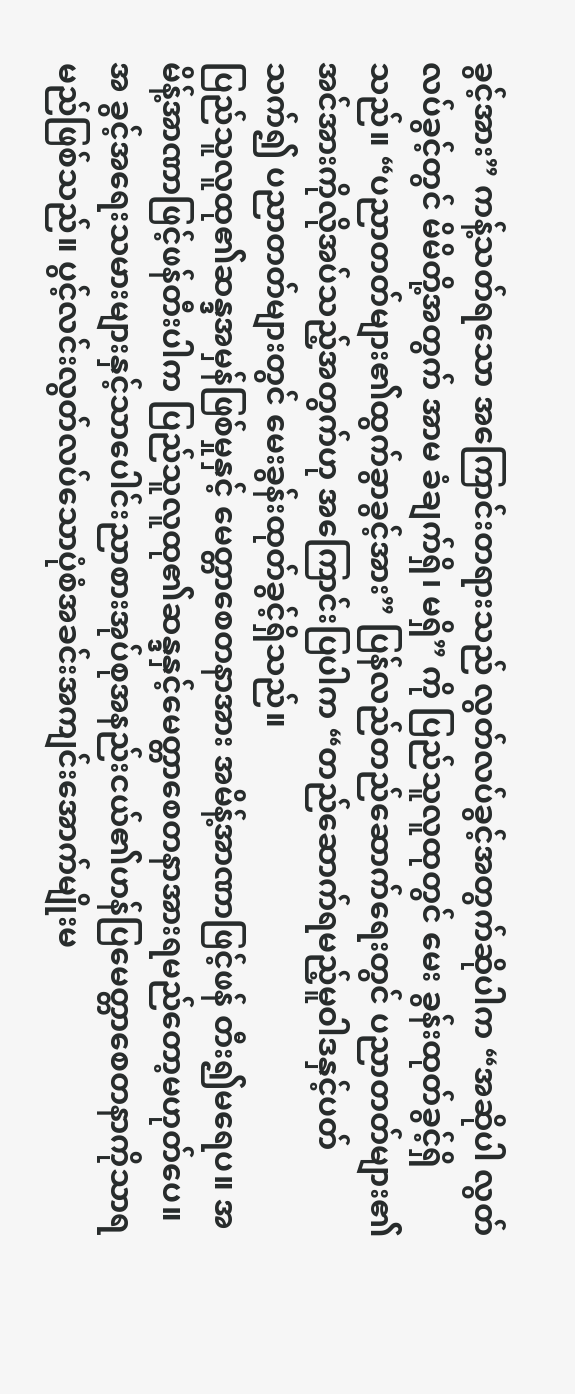ခွင့်အား” ကန့်သတ်ရသော အကြောင်းတရားသည် လွတ်လပ်ခွင့်အတွက်ဆိုပါက “အဆိုပါ လွတ်လပ်ခွင့်တွင် မိမိတို့အတွက် အာမ ခံချက်ရှိ၊ မရှိ” ကို ပြည်သူလူထုတွင် မေး ခွန်းထုတ်ခွင့်ရှိသည်။ “ပညာတတ်များ၏ထွက်ခွာခွင့်အား” ပြန်လည်တည်ဆောက်ရေးတွင် ပညာတတ်များ၏ အင်အားကိုလိုအပ်သည့်အတွက်ဟု အကြောင်းပြပါက “တည်ဆောက်ရမည့်မူဝါဒနှင့်ပတ်သက်၍ ပညာတတ်များတွင် မေးခွန်းထုတ်ခွင့်ရှိသည်။
ပြည်သူလူထု၏ဆန္ဒအမှန်ဖြစ်မှုနှင့် မေတ္တာစေတနာအား အမိန့်အာဏာဖြင့်ဖန် တီး၍မရေပ။ အမိန့်အာဏာဖြင့်ဖန်တီးပါက ပြည်သူလူထု၏ဆန္ဒနှင့်မေတ္တာစေတနာအားရမည်တော့မဟုတ်ပေ။အ ခွင့်အရေးသမားများနှင့်သာပေါင်းညာစားအုပ်စုအနည်းငယ်၏ဟန်ပြမေတ္တာစေတနာကိုသာရမည်ဖြစ်သည်။ ပွင့်လင်းလွတ်လပ်သောပုံစံအခင်းအကျင်းအောက်မျိုးမ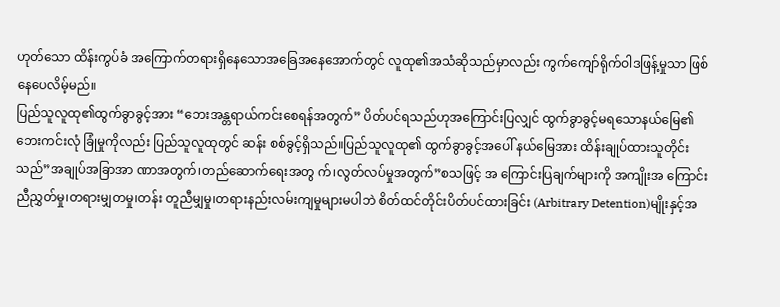ဟုတ်သော ထိန်းကွပ်ခံ အကြောက်တရားရှိနေသောအခြေအနေအောက်တွင် လူထု၏အသံဆိုသည်မှာလည်း ကွက်ကျော်ရိုက်ဝါဒဖြန့်မှုသာ ဖြစ်နေပေလိမ့်မည်။
ပြည်သူလူထု၏ထွက်ခွာခွင့်အား “ဘေးအန္တရာယ်ကင်းစေရန်အတွက်” ပိတ်ပင်ရသည်ဟုအကြောင်းပြလျှင် ထွက်ခွာခွင့်မရသောနယ်မြေ၏ဘေးကင်းလုံ ခြုံမှုကိုလည်း ပြည်သူလူထုတွင် ဆန်း စစ်ခွင့်ရှိသည်။ပြည်သူလူထု၏ ထွက်ခွာခွင့်အပေါ် နယ်မြေအား ထိန်းချုပ်ထားသူတိုင်းသည်”အချုပ်အခြာအာ ဏာအတွက်၊တည်ဆောက်ရေးအတွ က်၊လွတ်လပ်မှုအတွက်”စသဖြင့် အ ကြောင်းပြချက်များကို အကျိုးအ ကြောင်းညီညွှတ်မှု၊တရားမျှတမှု၊တန်း တူညီမျှမှု၊တရားနည်းလမ်းကျမှုများမပါဘဲ စိတ်ထင်တိုင်းပိတ်ပင်ထားခြင်း (Arbitrary Detention)မျိုးနှင့်အ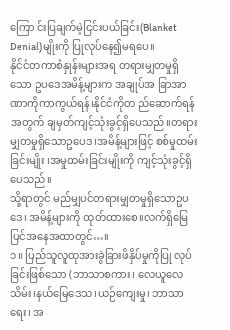ကြော င်းပြချက်မဲ့ငြင်းပယ်ခြင်း(Blanket Denial)မျိုးကို ပြုလုပ်နေ၍မရပေ။
နိုင်ငံတကာစံနှုန်းများအရ တရားမျှတမှုရှိသော ဥပဒေအမိန့်များက အချုပ်အ ခြာအာဏာကိုကာကွယ်ရန်၊နိုင်ငံကိုတ ည်ဆောက်ရန်အတွက် ချမှတ်ကျင့်သုံးခွင့်ရှိပေသည်။တရားမျှတမှုရှိသောဥပေဒ၊အမိန့်များဖြင့် စစ်မှုထမ်းခြင်းမျိုး ၊အမှုထမ်းခြင်းမျိုးကို ကျင့်သုံးခွင့်ရှိပေသည်။
သို့ရာတွင် မည်မျှပင်တရားမျှတမှုရှိသောဥပဒေ၊ အမိန့်များကို ထုတ်ထားစေ။လက်ရှိမြေပြင်အနေအထာတွင်…။
၁။ ပြည်သူလူထုအားခွဲခြားဖိနှိပ်မှုကိုပြု လုပ်ခြင်းဖြစ်သော (ဘာသာစကား၊ လေယူလေသိမ်း၊နယ်မြေဒေသ၊ယဉ်ကျေးမှု၊ ဘာသာရေး၊ အ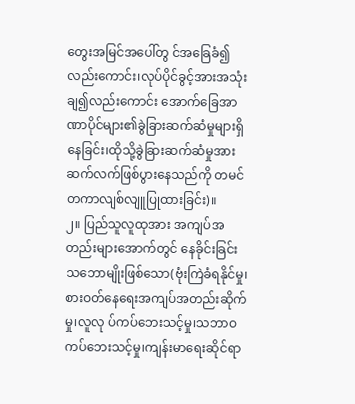တွေးအမြင်အပေါ်တွ င်အခြေခံ၍လည်းကောင်း၊လုပ်ပိုင်ခွင့်အားအသုံးချ၍လည်းကောင်း အောက်ခြေအာဏာပိုင်များ၏ခွဲခြားဆက်ဆံမှုများရှိနေခြင်း၊ထိုသို့ခွဲခြားဆက်ဆံမှုအား ဆက်လက်ဖြစ်ပွားနေသည်ကို တမင်တကာလျစ်လျူပြုထားခြင်း)။
၂။ ပြည်သူလူထုအား အကျပ်အတည်းများအောက်တွင် နေခိုင်းခြင်းသဘောမျိုးဖြစ်သော(ဗုံးကြဲခံရနိုင်မှု၊ စားဝတ်နေရေးအကျပ်အတည်းဆိုက်မှု၊လူလု ပ်ကပ်ဘေးသင့်မှု၊သဘာဝကပ်ဘေးသင့်မှု၊ကျန်းမာရေးဆိုင်ရာ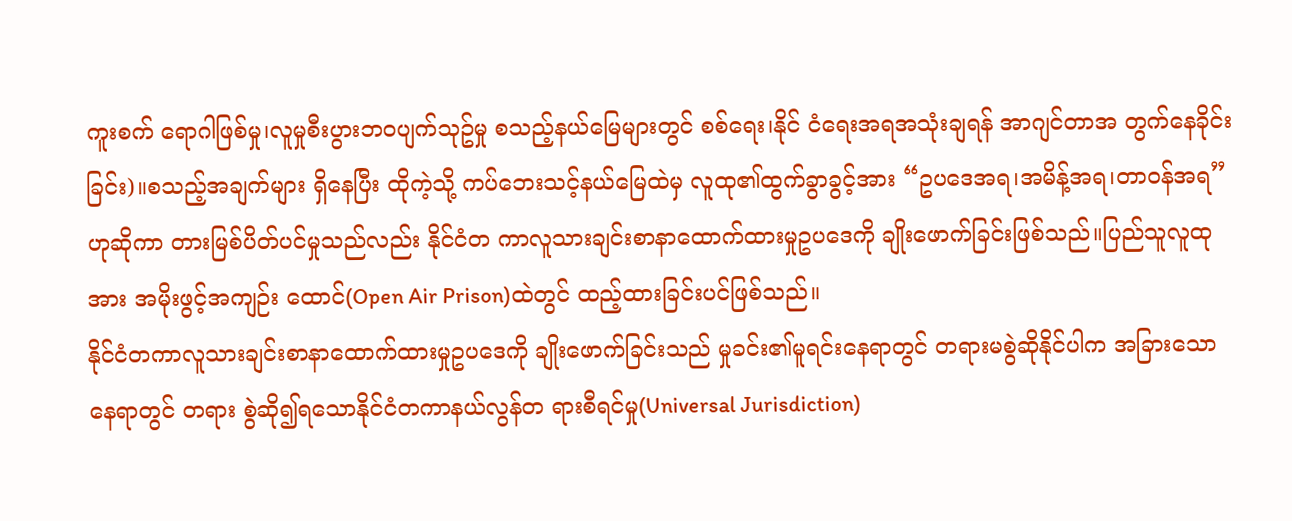ကူးစက် ရောဂါဖြစ်မှု၊လူမှုစီးပွားဘဝပျက်သုဥ်မှု စသည့်နယ်မြေများတွင် စစ်ရေး၊နိုင် ငံရေးအရအသုံးချရန် အာဂျင်တာအ တွက်နေခိုင်းခြင်း)။စသည့်အချက်များ ရှိနေပြီး ထိုကဲ့သို့ ကပ်ဘေးသင့်နယ်မြေထဲမှ လူထု၏ထွက်ခွာခွင့်အား “ဥပဒေအရ၊အမိန့်အရ၊တာဝန်အရ” ဟုဆိုကာ တားမြစ်ပိတ်ပင်မှုသည်လည်း နိုင်ငံတ ကာလူသားချင်းစာနာထောက်ထားမှုဥပဒေကို ချိုးဖောက်ခြင်းဖြစ်သည်။ပြည်သူလူထုအား အမိုးဖွင့်အကျဉ်း ထောင်(Open Air Prison)ထဲတွင် ထည့်ထားခြင်းပင်ဖြစ်သည်။
နိုင်ငံတကာလူသားချင်းစာနာထောက်ထားမှုဥပဒေကို ချိုးဖောက်ခြင်းသည် မှုခင်း၏မူရင်းနေရာတွင် တရားမစွဲဆိုနိုင်ပါက အခြားသောနေရာတွင် တရား စွဲဆို၍ရသောနိုင်ငံတကာနယ်လွန်တ ရားစီရင်မှု(Universal Jurisdiction)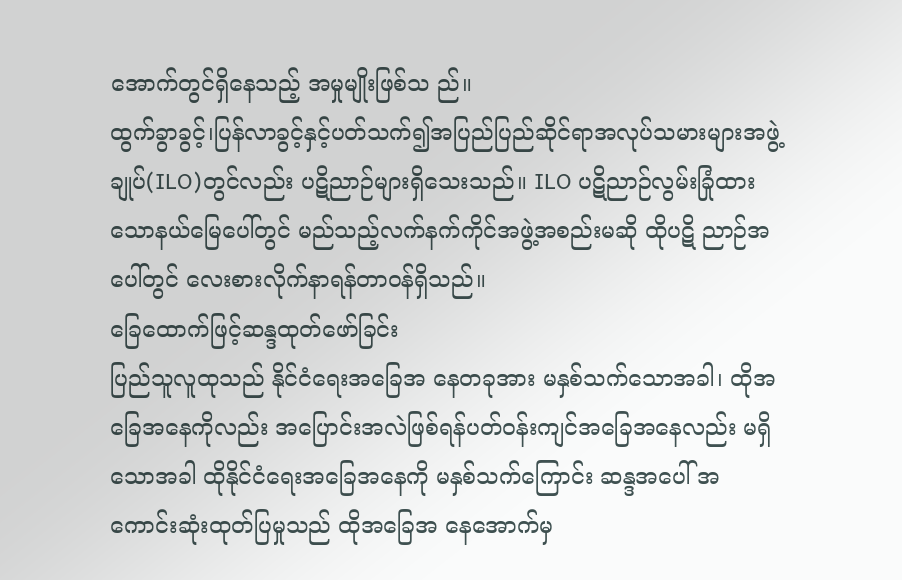အောက်တွင်ရှိနေသည့် အမှုမျိုးဖြစ်သ ည်။
ထွက်ခွာခွင့်၊ပြန်လာခွင့်နှင့်ပတ်သက်၍အပြည်ပြည်ဆိုင်ရာအလုပ်သမားများအဖွဲ့ချုပ်(ILO)တွင်လည်း ပဋိညာဉ်များရှိသေးသည်။ ILO ပဋိညာဉ်လွမ်းခြုံထားသောနယ်မြေပေါ်တွင် မည်သည့်လက်နက်ကိုင်အဖွဲ့အစည်းမဆို ထိုပဋိ ညာဉ်အပေါ်တွင် လေးစားလိုက်နာရန်တာဝန်ရှိသည်။
ခြေထောက်ဖြင့်ဆန္ဒထုတ်ဖော်ခြင်း
ပြည်သူလူထုသည် နိုင်ငံရေးအခြေအ နေတခုအား မနှစ်သက်သောအခါ၊ ထိုအခြေအနေကိုလည်း အပြောင်းအလဲဖြစ်ရန်ပတ်ဝန်းကျင်အခြေအနေလည်း မရှိသောအခါ ထိုနိုင်ငံရေးအခြေအနေကို မနှစ်သက်ကြောင်း ဆန္ဒအပေါ် အ ကောင်းဆုံးထုတ်ပြမှုသည် ထိုအခြေအ နေအောက်မှ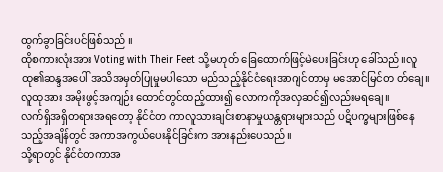ထွက်ခွာခြင်းပင်ဖြစ်သည် ။
ထိုစကားလုံးအား Voting with Their Feet သို့မဟုတ် ခြေထောက်ဖြင့်မဲပေးခြင်းဟု ခေါ်သည်။လူထု၏ဆန္ဒအပေါ် အသိအမှတ်ပြုမှုမပါသော မည်သည့်နိုင်ငံရေးအာဂျင်တာမှ မအောင်မြင်တ တ်ချေ။လူထုအား အမိုးဖွင့်အကျဉ်း ထောင်တွင်ထည့်ထား၍ လောကကိုအလှဆင်၍လည်းမရချေ။
လက်ရှိအရှိတရားအရတော့ နိုင်ငံတ ကာလူသားချင်းစာနာမှုယန္တရားများသည် ပဋိပက္ခများဖြစ်နေသည့်အချိန်တွင် အကာအကွယ်ပေးနိုင်ခြင်းက အားနည်းပေသည်။
သို့ရာတွင် နိုင်ငံတကာအ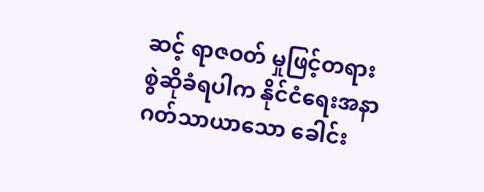ဆင့် ရာဇဝတ် မှုဖြင့်တရားစွဲဆိုခံရပါက နိုင်ငံရေးအနာဂတ်သာယာသော ခေါင်း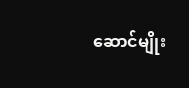ဆောင်မျိုး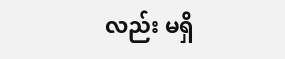လည်း မရှိ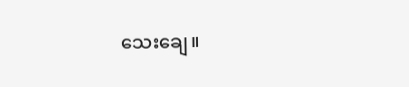သေးချေ။